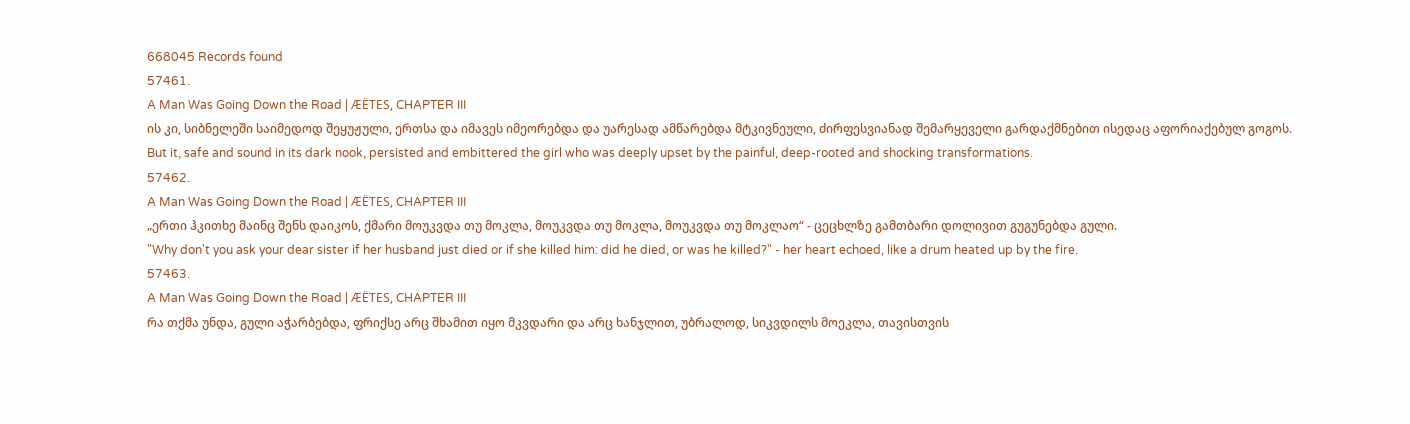668045 Records found
57461.
A Man Was Going Down the Road | ÆËTES, CHAPTER III
ის კი, სიბნელეში საიმედოდ შეყუჟული, ერთსა და იმავეს იმეორებდა და უარესად ამწარებდა მტკივნეული, ძირფესვიანად შემარყეველი გარდაქმნებით ისედაც აფორიაქებულ გოგოს.
But it, safe and sound in its dark nook, persisted and embittered the girl who was deeply upset by the painful, deep-rooted and shocking transformations.
57462.
A Man Was Going Down the Road | ÆËTES, CHAPTER III
„ერთი ჰკითხე მაინც შენს დაიკოს, ქმარი მოუკვდა თუ მოკლა, მოუკვდა თუ მოკლა, მოუკვდა თუ მოკლაო“ - ცეცხლზე გამთბარი დოლივით გუგუნებდა გული.
"Why don't you ask your dear sister if her husband just died or if she killed him: did he died, or was he killed?" - her heart echoed, like a drum heated up by the fire.
57463.
A Man Was Going Down the Road | ÆËTES, CHAPTER III
რა თქმა უნდა, გული აჭარბებდა, ფრიქსე არც შხამით იყო მკვდარი და არც ხანჯლით, უბრალოდ, სიკვდილს მოეკლა, თავისთვის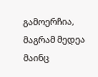გამოერჩია, მაგრამ მედეა მაინც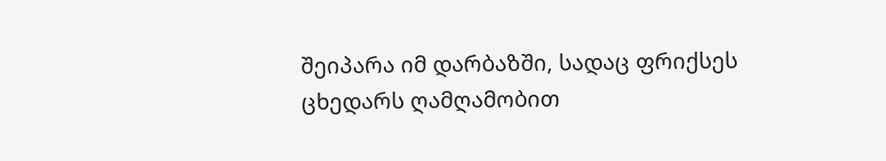შეიპარა იმ დარბაზში, სადაც ფრიქსეს ცხედარს ღამღამობით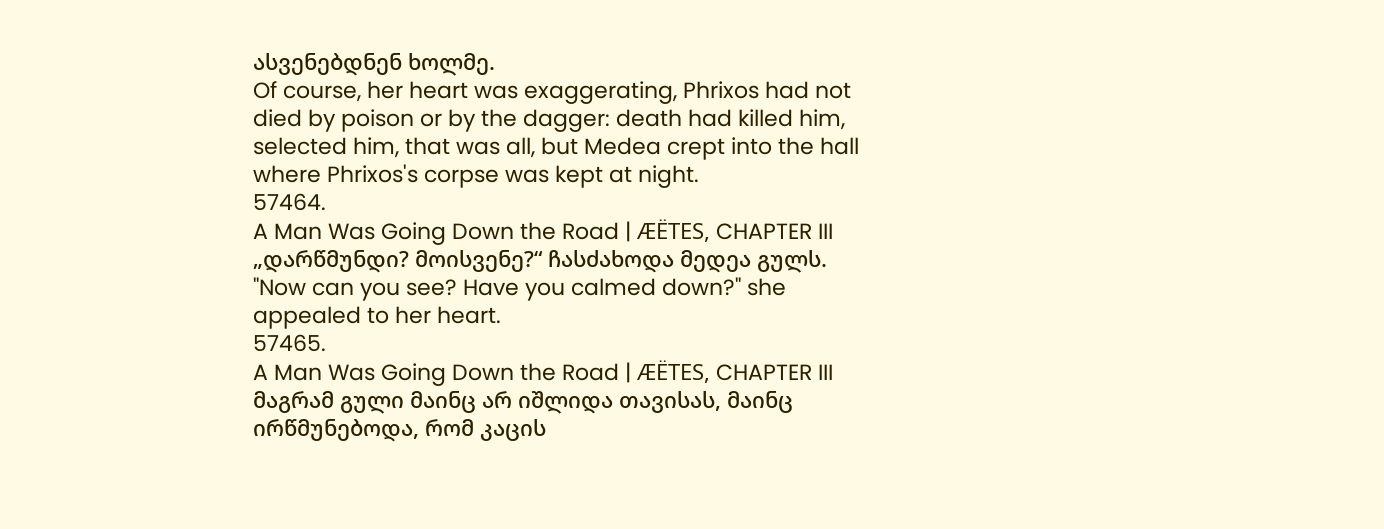ასვენებდნენ ხოლმე.
Of course, her heart was exaggerating, Phrixos had not died by poison or by the dagger: death had killed him, selected him, that was all, but Medea crept into the hall where Phrixos's corpse was kept at night.
57464.
A Man Was Going Down the Road | ÆËTES, CHAPTER III
„დარწმუნდი? მოისვენე?“ ჩასძახოდა მედეა გულს.
"Now can you see? Have you calmed down?" she appealed to her heart.
57465.
A Man Was Going Down the Road | ÆËTES, CHAPTER III
მაგრამ გული მაინც არ იშლიდა თავისას, მაინც ირწმუნებოდა, რომ კაცის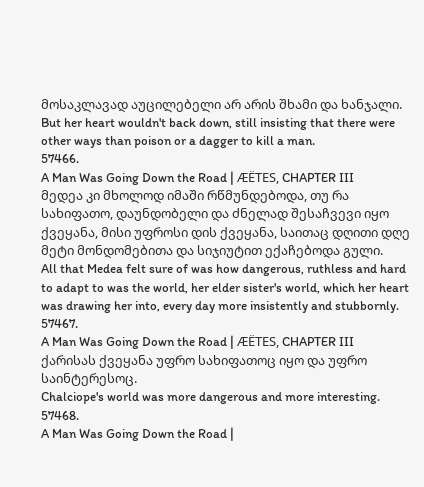მოსაკლავად აუცილებელი არ არის შხამი და ხანჯალი.
But her heart wouldn't back down, still insisting that there were other ways than poison or a dagger to kill a man.
57466.
A Man Was Going Down the Road | ÆËTES, CHAPTER III
მედეა კი მხოლოდ იმაში რწმუნდებოდა, თუ რა სახიფათო, დაუნდობელი და ძნელად შესაჩვევი იყო ქვეყანა, მისი უფროსი დის ქვეყანა, საითაც დღითი დღე მეტი მონდომებითა და სიჯიუტით ექაჩებოდა გული.
All that Medea felt sure of was how dangerous, ruthless and hard to adapt to was the world, her elder sister's world, which her heart was drawing her into, every day more insistently and stubbornly.
57467.
A Man Was Going Down the Road | ÆËTES, CHAPTER III
ქარისას ქვეყანა უფრო სახიფათოც იყო და უფრო საინტერესოც.
Chalciope's world was more dangerous and more interesting.
57468.
A Man Was Going Down the Road |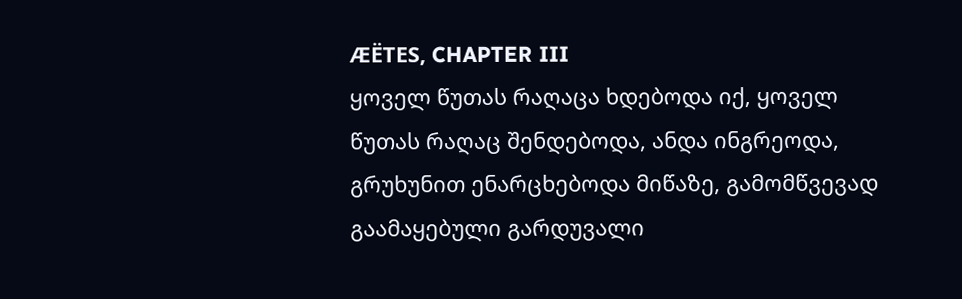ÆËTES, CHAPTER III
ყოველ წუთას რაღაცა ხდებოდა იქ, ყოველ წუთას რაღაც შენდებოდა, ანდა ინგრეოდა, გრუხუნით ენარცხებოდა მიწაზე, გამომწვევად გაამაყებული გარდუვალი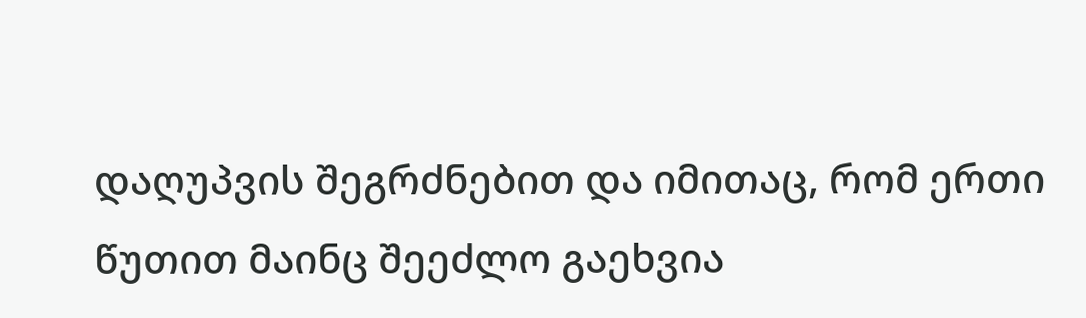დაღუპვის შეგრძნებით და იმითაც, რომ ერთი წუთით მაინც შეეძლო გაეხვია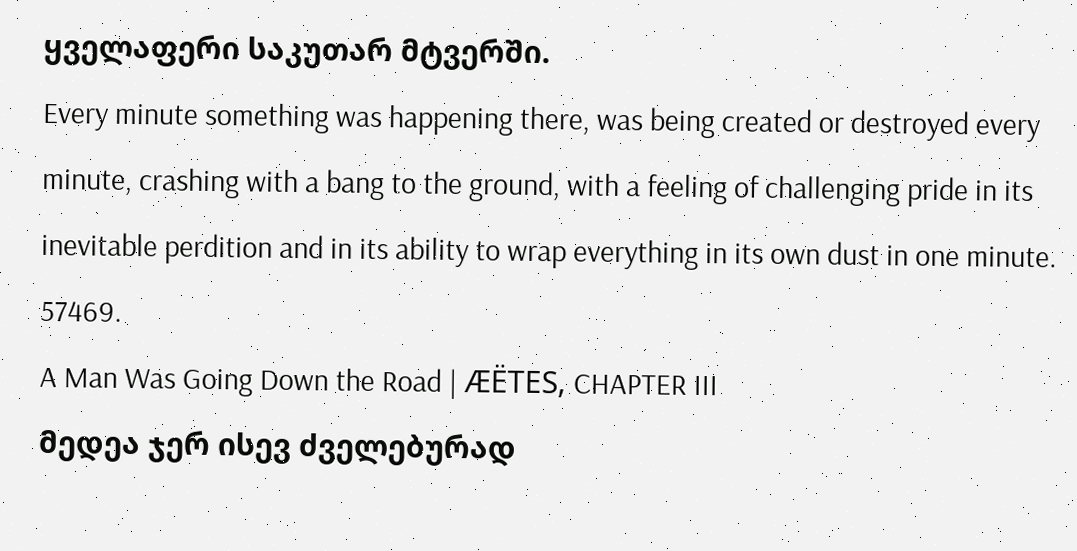ყველაფერი საკუთარ მტვერში.
Every minute something was happening there, was being created or destroyed every minute, crashing with a bang to the ground, with a feeling of challenging pride in its inevitable perdition and in its ability to wrap everything in its own dust in one minute.
57469.
A Man Was Going Down the Road | ÆËTES, CHAPTER III
მედეა ჯერ ისევ ძველებურად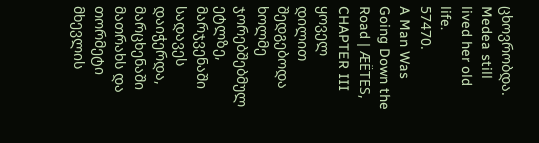ცხოვრობდა.
Medea still lived her old life.
57470.
A Man Was Going Down the Road | ÆËTES, CHAPTER III
ყოველ დილით შედგებოდა ხოლმე ჯორებშებმულ ეტლზე, მარჯვენაში სადავეს დაიჭერდა, მარცხენაში მათრახს და თორმეტი მხევლის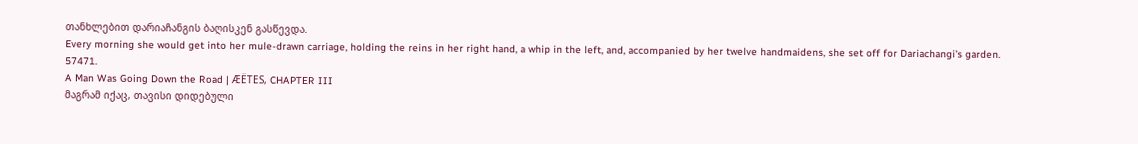თანხლებით დარიაჩანგის ბაღისკენ გასწევდა.
Every morning she would get into her mule-drawn carriage, holding the reins in her right hand, a whip in the left, and, accompanied by her twelve handmaidens, she set off for Dariachangi's garden.
57471.
A Man Was Going Down the Road | ÆËTES, CHAPTER III
მაგრამ იქაც, თავისი დიდებული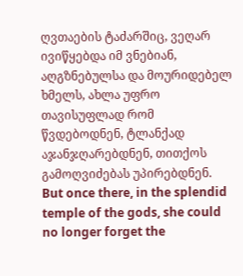ღვთაების ტაძარშიც, ვეღარ ივიწყებდა იმ ვნებიან, აღგზნებულსა და მოურიდებელ ხმელს, ახლა უფრო თავისუფლად რომ წვდებოდნენ, ტლანქად აჯანჯღარებდნენ, თითქოს გამოღვიძებას უპირებდნენ.
But once there, in the splendid temple of the gods, she could no longer forget the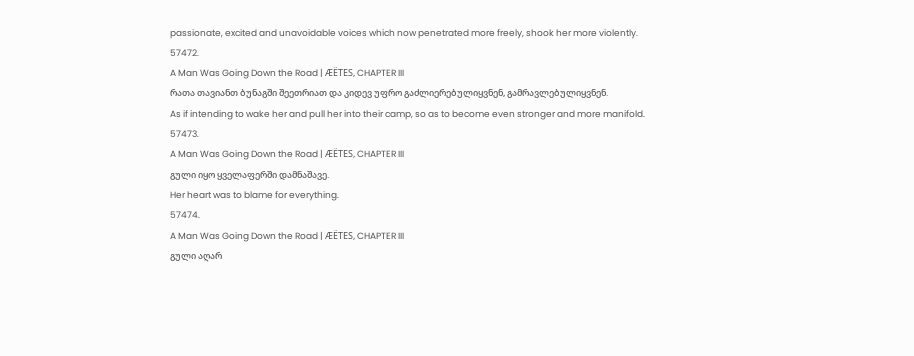passionate, excited and unavoidable voices which now penetrated more freely, shook her more violently.
57472.
A Man Was Going Down the Road | ÆËTES, CHAPTER III
რათა თავიანთ ბუნაგში შეეთრიათ და კიდევ უფრო გაძლიერებულიყვნენ, გამრავლებულიყვნენ.
As if intending to wake her and pull her into their camp, so as to become even stronger and more manifold.
57473.
A Man Was Going Down the Road | ÆËTES, CHAPTER III
გული იყო ყველაფერში დამნაშავე.
Her heart was to blame for everything.
57474.
A Man Was Going Down the Road | ÆËTES, CHAPTER III
გული აღარ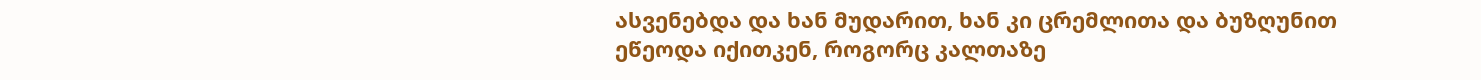ასვენებდა და ხან მუდარით, ხან კი ცრემლითა და ბუზღუნით ეწეოდა იქითკენ, როგორც კალთაზე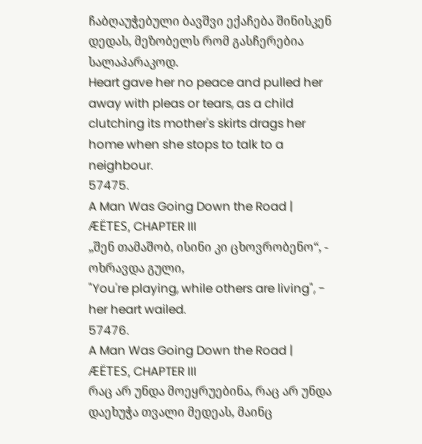ჩაბღაუჭებული ბავშვი ექაჩება შინისკენ დედას, მეზობელს რომ გასჩერებია სალაპარაკოდ.
Heart gave her no peace and pulled her away with pleas or tears, as a child clutching its mother's skirts drags her home when she stops to talk to a neighbour.
57475.
A Man Was Going Down the Road | ÆËTES, CHAPTER III
„შენ თამაშობ, ისინი კი ცხოვრობენო“, - ოხრავდა გული,
"You're playing, while others are living", - her heart wailed.
57476.
A Man Was Going Down the Road | ÆËTES, CHAPTER III
რაც არ უნდა მოეყრუებინა, რაც არ უნდა დაეხუჭა თვალი მედეას, მაინც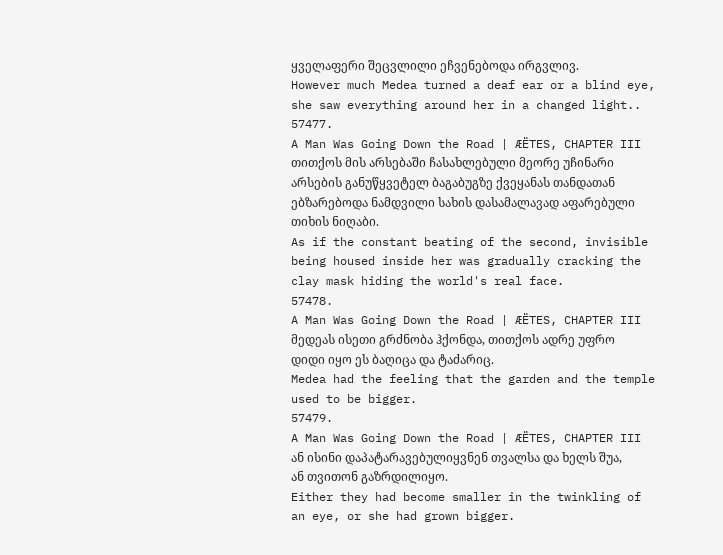ყველაფერი შეცვლილი ეჩვენებოდა ირგვლივ.
However much Medea turned a deaf ear or a blind eye, she saw everything around her in a changed light..
57477.
A Man Was Going Down the Road | ÆËTES, CHAPTER III
თითქოს მის არსებაში ჩასახლებული მეორე უჩინარი არსების განუწყვეტელ ბაგაბუგზე ქვეყანას თანდათან ებზარებოდა ნამდვილი სახის დასამალავად აფარებული თიხის ნიღაბი.
As if the constant beating of the second, invisible being housed inside her was gradually cracking the clay mask hiding the world's real face.
57478.
A Man Was Going Down the Road | ÆËTES, CHAPTER III
მედეას ისეთი გრძნობა ჰქონდა, თითქოს ადრე უფრო დიდი იყო ეს ბაღიცა და ტაძარიც.
Medea had the feeling that the garden and the temple used to be bigger.
57479.
A Man Was Going Down the Road | ÆËTES, CHAPTER III
ან ისინი დაპატარავებულიყვნენ თვალსა და ხელს შუა, ან თვითონ გაზრდილიყო.
Either they had become smaller in the twinkling of an eye, or she had grown bigger.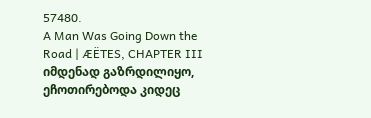57480.
A Man Was Going Down the Road | ÆËTES, CHAPTER III
იმდენად გაზრდილიყო, ეჩოთირებოდა კიდეც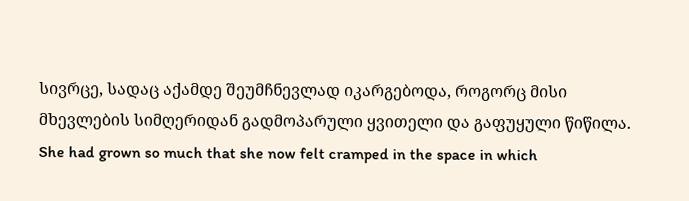სივრცე, სადაც აქამდე შეუმჩნევლად იკარგებოდა, როგორც მისი მხევლების სიმღერიდან გადმოპარული ყვითელი და გაფუყული წიწილა.
She had grown so much that she now felt cramped in the space in which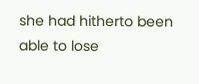she had hitherto been able to lose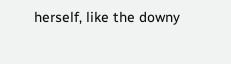herself, like the downy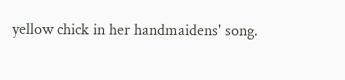yellow chick in her handmaidens' song.